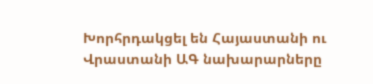Խորհրդակցել են Հայաստանի ու Վրաստանի ԱԳ նախարարները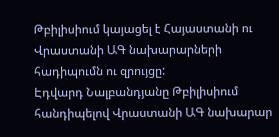Թբիլիսիում կայացել է Հայաստանի ու Վրաստանի ԱԳ նախարարների հադիպումն ու զրույցը:
Էդվարդ Նալբանդյանը Թբիլիսիում հանդիպելով Վրաստանի ԱԳ նախարար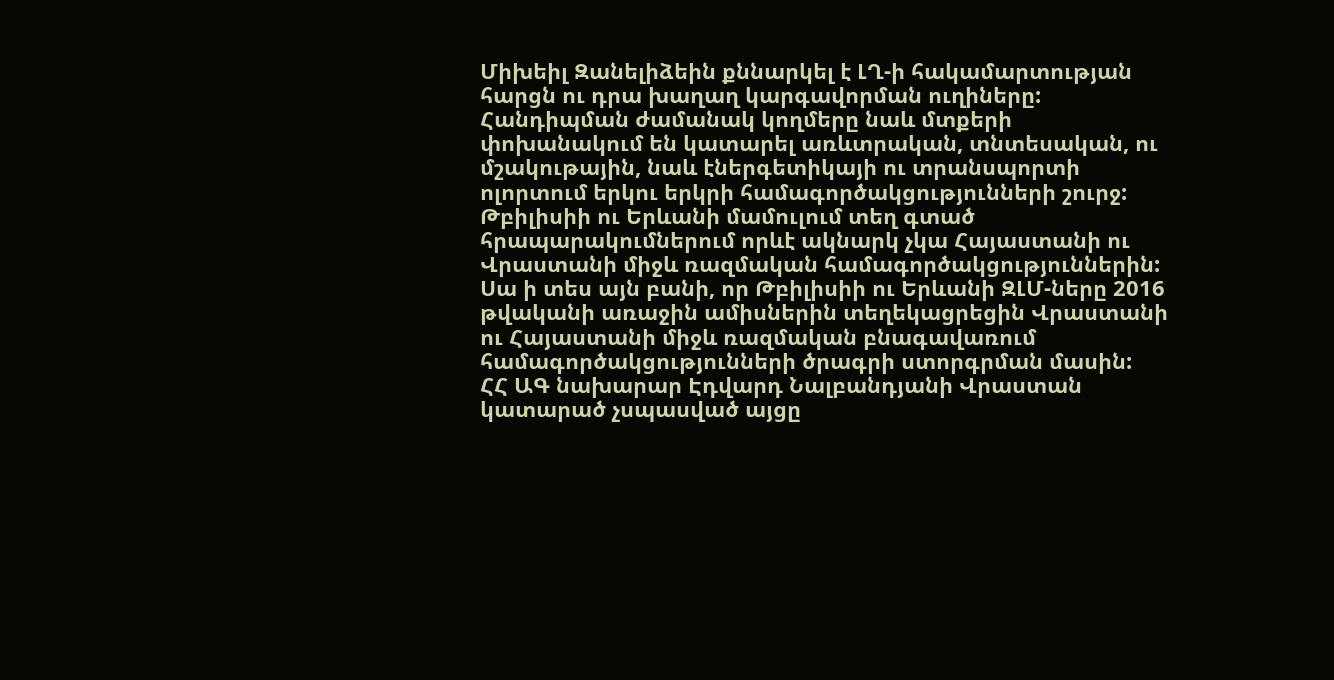Միխեիլ Զանելիձեին քննարկել է ԼՂ-ի հակամարտության հարցն ու դրա խաղաղ կարգավորման ուղիները: Հանդիպման ժամանակ կողմերը նաև մտքերի փոխանակում են կատարել առևտրական, տնտեսական, ու մշակութային, նաև էներգետիկայի ու տրանսպորտի ոլորտում երկու երկրի համագործակցությունների շուրջ: Թբիլիսիի ու Երևանի մամուլում տեղ գտած հրապարակումներում որևէ ակնարկ չկա Հայաստանի ու Վրաստանի միջև ռազմական համագործակցություններին:
Սա ի տես այն բանի, որ Թբիլիսիի ու Երևանի ԶԼՄ-ները 2016 թվականի առաջին ամիսներին տեղեկացրեցին Վրաստանի ու Հայաստանի միջև ռազմական բնագավառում համագործակցությունների ծրագրի ստորգրման մասին:
ՀՀ ԱԳ նախարար Էդվարդ Նալբանդյանի Վրաստան կատարած չսպասված այցը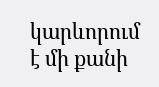կարևորում է մի քանի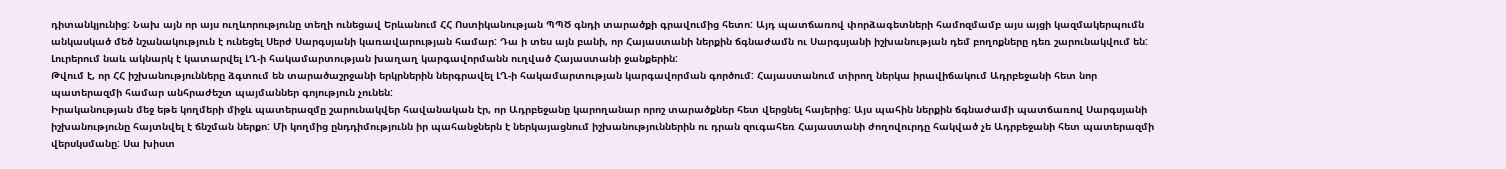դիտանկյունից: Նախ այն որ այս ուղևորությունը տեղի ունեցավ Երևանում ՀՀ Ոստիկանության ՊՊԾ գնդի տարածքի գրավումից հետո: Այդ պատճառով փորձագետների համոզմամբ այս այցի կազմակերպումն անկասկած մեծ նշանակություն է ունեցել Սերժ Սարգսյանի կառավարության համար: Դա ի տես այն բանի, որ Հայաստանի ներքին ճգնաժամն ու Սարգսյանի իշխանության դեմ բողոքները դեռ շարունակվում են: Լուրերում նաև ակնարկ է կատարվել ԼՂ-ի հակամարտության խաղաղ կարգավորմանն ուղված Հայաստանի ջանքերին:
Թվում է, որ ՀՀ իշխանությունները ձգտում են տարածաշրջանի երկրներին ներգրավել ԼՂ-ի հակամարտության կարգավորման գործում: Հայաստանում տիրող ներկա իրավիճակում Ադրբեջանի հետ նոր պատերազմի համար անհրաժեշտ պայմաններ գոյություն չունեն:
Իրականության մեջ եթե կողմերի միջև պատերազմը շարունակվեր հավանական էր, որ Ադրբեջանը կարողանար որոշ տարածքներ հետ վերցնել հայերից: Այս պահին ներքին ճգնաժամի պատճառով Սարգսյանի իշխանությունը հայտնվել է ճնշման ներքո: Մի կողմից ընդդիմությունն իր պահանջներն է ներկայացնում իշխանություններին ու դրան զուգահեռ Հայաստանի ժողովուրդը հակված չե Ադրբեջանի հետ պատերազմի վերսկսմանը: Սա խիստ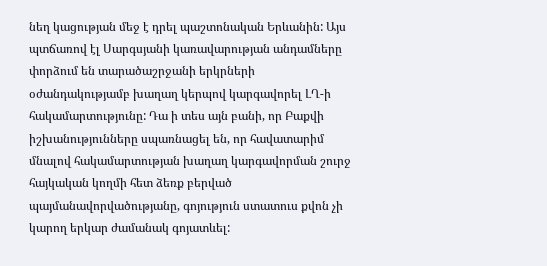նեղ կացության մեջ է դրել պաշտոնական Երևանին: Այս պտճառով էլ Սարգսյանի կառավարության անդամները փորձում են տարածաշրջանի երկրների օժանդակությամբ խաղաղ կերպով կարգավորել ԼՂ-ի հակամարտությունը: Դա ի տես այն բանի, որ Բաքվի իշխանությունները սպառնացել են, որ հավատարիմ մնալով հակամարտության խաղաղ կարգավորման շուրջ հայկական կողմի հետ ձեռք բերված պայմանավորվածությանը, գոյություն ստատուս քվոն չի կարող երկար ժամանակ գոյատևել: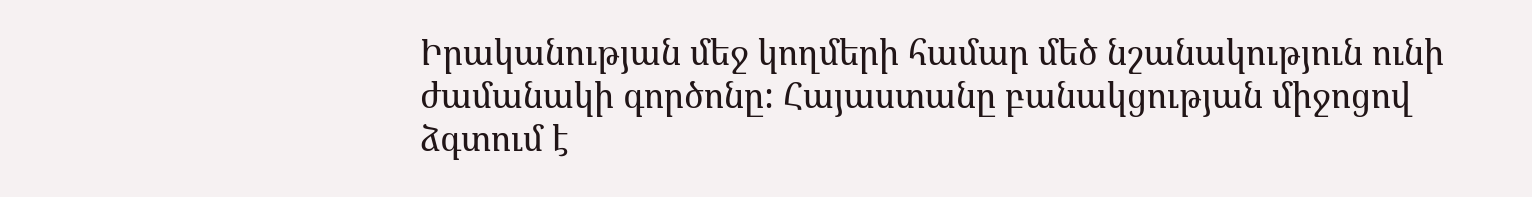Իրականության մեջ կողմերի համար մեծ նշանակություն ունի ժամանակի գործոնը: Հայաստանը բանակցության միջոցով ձգտում է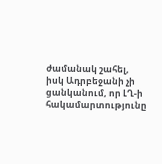ժամանակ շահել, իսկ Ադրբեջանի չի ցանկանում, որ ԼՂ-ի հակամարտությունը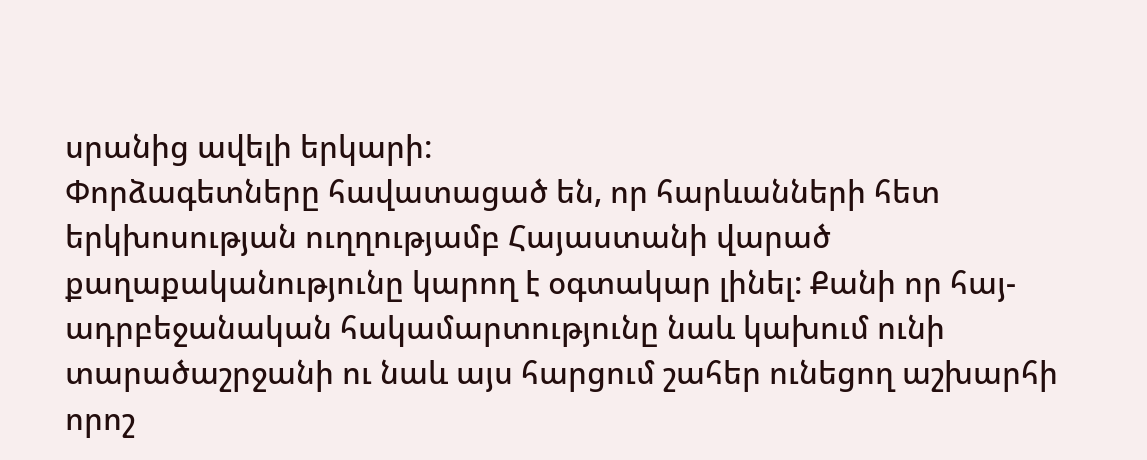սրանից ավելի երկարի:
Փորձագետները հավատացած են, որ հարևանների հետ երկխոսության ուղղությամբ Հայաստանի վարած քաղաքականությունը կարող է օգտակար լինել: Քանի որ հայ-ադրբեջանական հակամարտությունը նաև կախում ունի տարածաշրջանի ու նաև այս հարցում շահեր ունեցող աշխարհի որոշ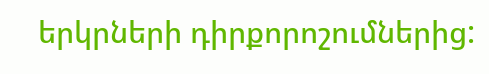երկրների դիրքորոշումներից: